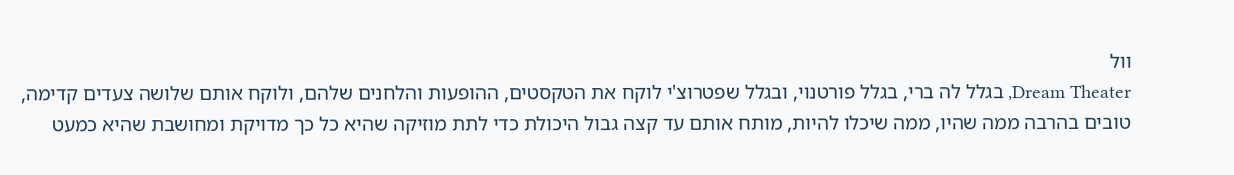וול
Dream Theater, בגלל לה ברי, בגלל פורטנוי, ובגלל שפטרוצ'י לוקח את הטקסטים, ההופעות והלחנים שלהם, ולוקח אותם שלושה צעדים קדימה, טובים בהרבה ממה שהיו, ממה שיכלו להיות, מותח אותם עד קצה גבול היכולת כדי לתת מוזיקה שהיא כל כך מדויקת ומחושבת שהיא כמעט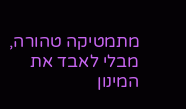מתמטיקה טהורה, מבלי לאבד את המינון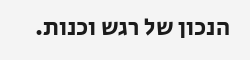הנכון של רגש וכנות.